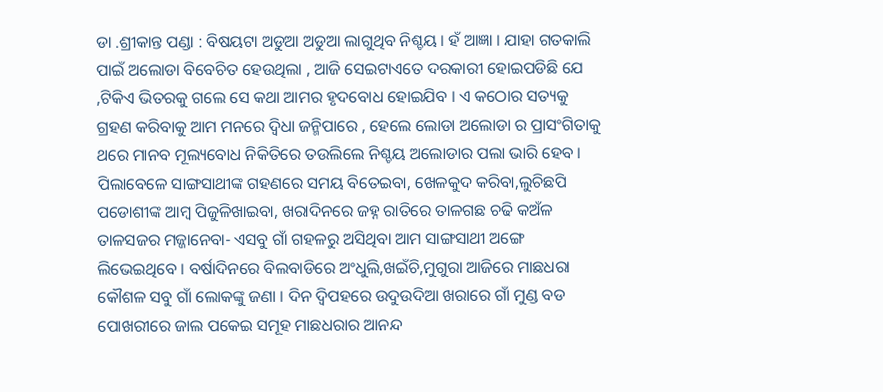ଡା .ଶ୍ରୀକାନ୍ତ ପଣ୍ଡା : ବିଷୟଟା ଅଡୁଆ ଅଡୁଆ ଲାଗୁଥିବ ନିଶ୍ଚୟ । ହଁ ଆଜ୍ଞା । ଯାହା ଗତକାଲି ପାଇଁ ଅଲୋଡା ବିବେଚିତ ହେଉଥିଲା , ଆଜି ସେଇଟାଏତେ ଦରକାରୀ ହୋଇପଡିଛି ଯେ ,ଟିକିଏ ଭିତରକୁ ଗଲେ ସେ କଥା ଆମର ହୃଦବୋଧ ହୋଇଯିବ । ଏ କଠୋର ସତ୍ୟକୁ ଗ୍ରହଣ କରିବାକୁ ଆମ ମନରେ ଦ୍ୱିଧା ଜନ୍ମିପାରେ , ହେଲେ ଲୋଡା ଅଲୋଡା ର ପ୍ରାସଂଗିତାକୁ ଥରେ ମାନବ ମୂଲ୍ୟବୋଧ ନିକିତିରେ ତଉଲିଲେ ନିଶ୍ଚୟ ଅଲୋଡାର ପଲା ଭାରି ହେବ ।
ପିଲାବେଳେ ସାଙ୍ଗସାଥୀଙ୍କ ଗହଣରେ ସମୟ ବିତେଇବା, ଖେଳକୁଦ କରିବା,ଲୁଚିଛପି ପଡୋଶୀଙ୍କ ଆମ୍ବ ପିଜୁଳିଖାଇବା, ଖରାଦିନରେ ଜହ୍ନ ରାତିରେ ତାଳଗଛ ଚଢି କଅଁଳ ତାଳସଜର ମଜ୍ଜାନେବା- ଏସବୁ ଗାଁ ଗହଳରୁ ଅସିଥିବା ଆମ ସାଙ୍ଗସାଥୀ ଅଙ୍ଗେ ଲିଭେଇଥିବେ । ବର୍ଷାଦିନରେ ବିଲବାଡିରେ ଅଂଧୁଲି,ଖଇଁଚି,ମୁଗୁରା ଆଜିରେ ମାଛଧରା କୌଶଳ ସବୁ ଗାଁ ଲୋକଙ୍କୁ ଜଣା । ଦିନ ଦ୍ୱିପହରେ ଉଦୁଉଦିଆ ଖରାରେ ଗାଁ ମୁଣ୍ଡ ବଡ ପୋଖରୀରେ ଜାଲ ପକେଇ ସମୂହ ମାଛଧରାର ଆନନ୍ଦ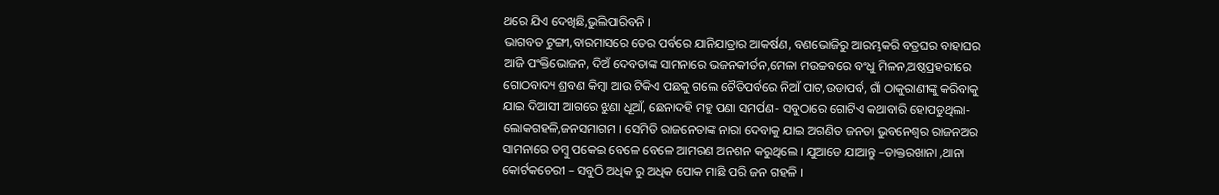ଥରେ ଯିଏ ଦେଖିଛି,ଭୁଲିପାରିବନି ।
ଭାଗବତ ଟୁଙ୍ଗୀ,ବାରମାସରେ ତେର ପର୍ବରେ ଯାନିଯାତ୍ରାର ଆକର୍ଷଣ, ବଣଭୋଜିରୁ ଆରମ୍ଭକରି ବତ୍ରଘର ବାହାଘର ଆଜି ପଂକ୍ତିଭୋଜନ, ଦିଅଁ ଦେବତାଙ୍କ ସାମନାରେ ଭଜନକୀର୍ତନ,ମେଳା ମଉଚ୍ଚବରେ ବଂଧୁ ମିଳନ,ଅଷ୍ଠପ୍ରହରୀରେ ଗୋଠବାଦ୍ୟ ଶ୍ରବଣ କିମ୍ବା ଆଉ ଟିକିଏ ପଛକୁ ଗଲେ ଚୈତିପର୍ବରେ ନିଆଁ ପାଟ,ଉଡାପର୍ବ, ଗାଁ ଠାକୁରାଣୀଙ୍କୁ କରିବାକୁ ଯାଇ ଦିଆସୀ ଆଗରେ ଝୁଣା ଧୂଆଁ, ଛେନାଦହି ମହୁ ପଣା ସମର୍ପଣ- ସବୁଠାରେ ଗୋଟିଏ କଥାବାରି ହୋପଡୁଥିଲା- ଲୋକଗହଳି,ଜନସମାଗମ । ସେମିତି ରାଜନେତାଙ୍କ ନାରା ଦେବାକୁ ଯାଇ ଅଗଣିତ ଜନତା ଭୁବନେଶ୍ୱର ରାଜନଅର ସାମନାରେ ତମ୍ବୁ ପକେଇ ବେଳେ ବେଳେ ଆମରଣ ଅନଶନ କରୁଥିଲେ । ଯୁଆଡେ ଯାଆନ୍ତୁ –ଡାକ୍ତରଖାନା ,ଥାନା କୋର୍ଟକଚେରୀ – ସବୁଠି ଅଧିକ ରୁ ଅଧିକ ପୋକ ମାଛି ପରି ଜନ ଗହଳି ।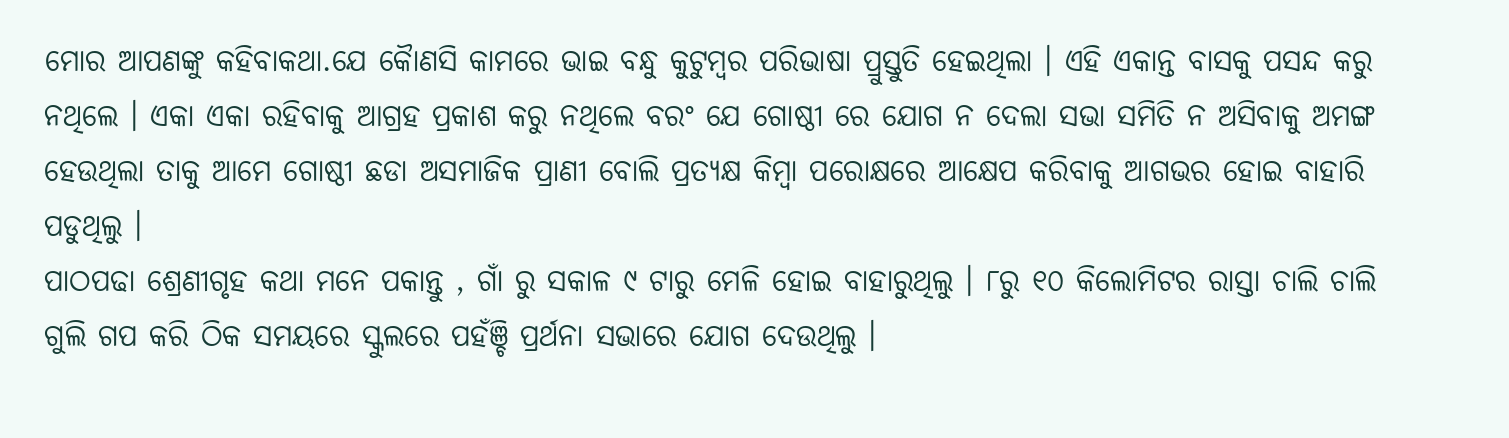ମୋର ଆପଣଙ୍କୁ କହିବାକଥା.ଯେ କୈାଣସି କାମରେ ଭାଇ ବନ୍ଧୁ କୁଟୁମ୍ବର ପରିଭାଷା ପ୍ରୁସ୍ତୁତି ହେଇଥିଲା । ଏହି ଏକାନ୍ତ ବାସକୁ ପସନ୍ଦ କରୁ ନଥିଲେ । ଏକା ଏକା ରହିବାକୁ ଆଗ୍ରହ ପ୍ରକାଶ କରୁ ନଥିଲେ ବରଂ ଯେ ଗୋଷ୍ଠୀ ରେ ଯୋଗ ନ ଦେଲା ସଭା ସମିତି ନ ଅସିବାକୁ ଅମଙ୍ଗ ହେଉଥିଲା ତାକୁ ଆମେ ଗୋଷ୍ଠୀ ଛଡା ଅସମାଜିକ ପ୍ରାଣୀ ବୋଲି ପ୍ରତ୍ୟକ୍ଷ କିମ୍ବା ପରୋକ୍ଷରେ ଆକ୍ଷେପ କରିବାକୁ ଆଗଭର ହୋଇ ବାହାରି ପଡୁଥିଲୁ ।
ପାଠପଢା ଶ୍ରେଣୀଗୃହ କଥା ମନେ ପକାନ୍ତୁ , ଗାଁ ରୁ ସକାଳ ୯ ଟାରୁ ମେଳି ହୋଇ ବାହାରୁଥିଲୁ । ୮ରୁ ୧୦ କିଲୋମିଟର ରାସ୍ତା ଚାଲି ଚାଲି ଗୁଲି ଗପ କରି ଠିକ ସମୟରେ ସ୍କୁଲରେ ପହଁଞ୍ଚି ପ୍ରର୍ଥନା ସଭାରେ ଯୋଗ ଦେଉଥିଲୁ ।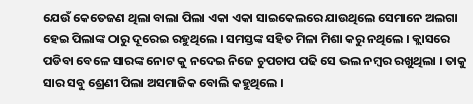ଯେଉଁ କେତେଜଣ ଥିଲା ବାଲା ପିଲା ଏକା ଏକା ସାଇକେଲରେ ଯାଉଥିଲେ ସେମାନେ ଅଲଗା ହେଇ ପିଲାଙ୍କ ଠାରୁ ଦୂରେଇ ରହୁଥିଲେ । ସମସ୍ତଙ୍କ ସହିତ ମିଳା ମିଶା କରୁ ନଥିଲେ । କ୍ଲାସରେ ପଡିବା ବେଳେ ସାରଙ୍କ ନୋଟ କୁ ନଦେଇ ନିଜେ ଚୁପଚାପ ପଢି ସେ ଭଲ ନମ୍ବର ରଖୁଥିଲା । ତାକୁ ସାର ସବୁ ଶ୍ରେଣୀ ପିଲା ଅସମାଜିକ ବୋଲି କହୁଥିଲେ ।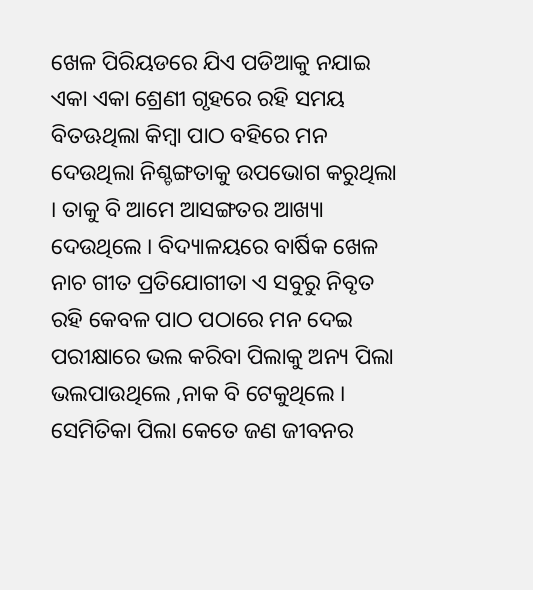ଖେଳ ପିରିୟଡରେ ଯିଏ ପଡିଆକୁ ନଯାଇ ଏକା ଏକା ଶ୍ରେଣୀ ଗୃହରେ ରହି ସମୟ ବିତଊଥିଲା କିମ୍ବା ପାଠ ବହିରେ ମନ ଦେଉଥିଲା ନିଶ୍ଚଙ୍ଗତାକୁ ଉପଭୋଗ କରୁଥିଲା । ତାକୁ ବି ଆମେ ଆସଙ୍ଗତର ଆଖ୍ୟା ଦେଉଥିଲେ । ବିଦ୍ୟାଳୟରେ ବାର୍ଷିକ ଖେଳ ନାଚ ଗୀତ ପ୍ରତିଯୋଗୀତା ଏ ସବୁରୁ ନିବୃତ ରହି କେବଳ ପାଠ ପଠାରେ ମନ ଦେଇ ପରୀକ୍ଷାରେ ଭଲ କରିବା ପିଲାକୁ ଅନ୍ୟ ପିଲା ଭଲପାଉଥିଲେ ,ନାକ ବି ଟେକୁଥିଲେ । ସେମିତିକା ପିଲା କେତେ ଜଣ ଜୀବନର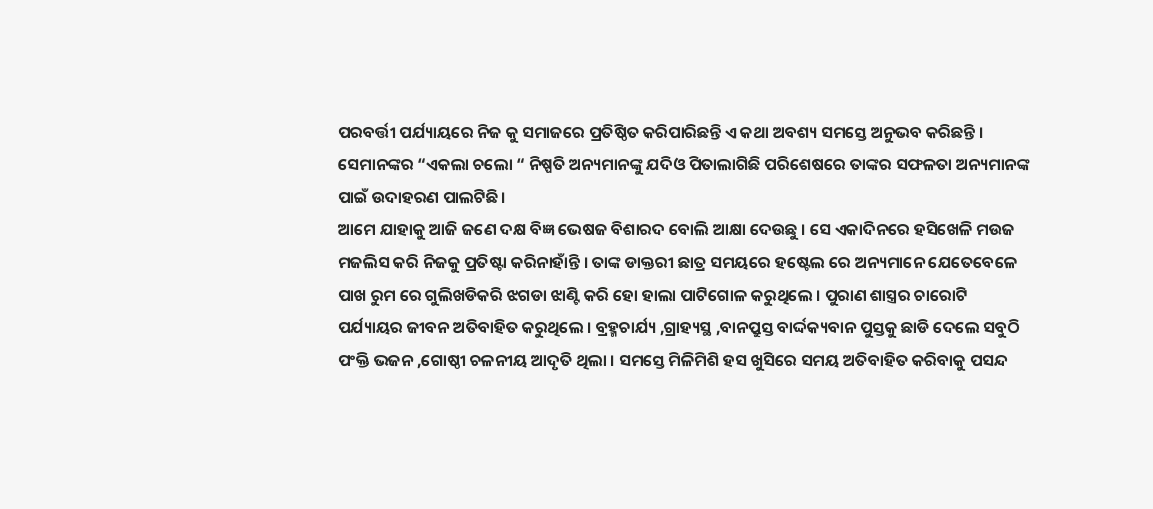ପରବର୍ତ୍ତୀ ପର୍ଯ୍ୟାୟରେ ନିଜ କୁ ସମାଜରେ ପ୍ରତିଷ୍ଠିତ କରିପାରିଛନ୍ତି ଏ କଥା ଅବଶ୍ୟ ସମସ୍ତେ ଅନୁଭବ କରିଛନ୍ତି । ସେମାନଙ୍କର “ଏକଲା ଚଲୋ “ ନିଷ୍ପତି ଅନ୍ୟମାନଙ୍କୁ ଯଦିଓ ପିତାଲାଗିଛି ପରିଶେଷରେ ତାଙ୍କର ସଫଳତା ଅନ୍ୟମାନଙ୍କ ପାଇଁ ଉଦାହରଣ ପାଲଟିଛି ।
ଆମେ ଯାହାକୁ ଆଜି ଜଣେ ଦକ୍ଷ ବିଜ୍ଞ ଭେଷଜ ବିଶାରଦ ବୋଲି ଆକ୍ଷା ଦେଉଛୁ । ସେ ଏକାଦିନରେ ହସିଖେଳି ମଉଜ ମଜଲିସ କରି ନିଜକୁ ପ୍ରତିଷ୍ଟା କରିନାହାଁନ୍ତି । ତାଙ୍କ ଡାକ୍ତରୀ ଛାତ୍ର ସମୟରେ ହଷ୍ଟେଲ ରେ ଅନ୍ୟମାନେ ଯେତେବେଳେ ପାଖ ରୁମ ରେ ଗୁଲିଖଡିକରି ଝଗଡା ଝାଣ୍ଟି କରି ହୋ ହାଲା ପାଟିଗୋଳ କରୁଥିଲେ । ପୁରାଣ ଶାସ୍ତ୍ରର ଚାରୋଟି ପର୍ଯ୍ୟାୟର ଜୀବନ ଅତିବାହିତ କରୁଥିଲେ । ବ୍ରହ୍ମଚାର୍ଯ୍ୟ ,ଗ୍ରାହ୍ୟସ୍ଥ ,ବାନପ୍ରୁସ୍ତ ବାର୍ଦ୍ଦକ୍ୟବାନ ପୁସ୍ତକୁ ଛାଡି ଦେଲେ ସବୁଠି ପଂକ୍ତି ଭଜନ ,ଗୋଷ୍ଠୀ ଚଳନୀୟ ଆଦୃତି ଥିଲା । ସମସ୍ତେ ମିଳିମିଶି ହସ ଖୁସିରେ ସମୟ ଅତିବାହିତ କରିବାକୁ ପସନ୍ଦ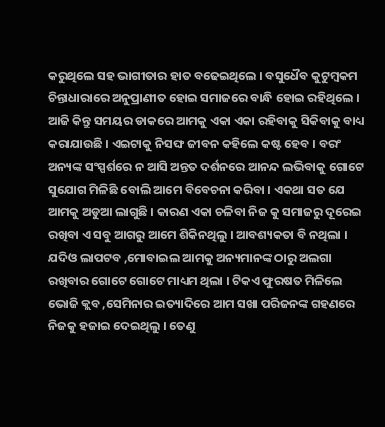କରୁଥିଲେ ସହ ଭାଗୀତାର ହାତ ବଢେଇଥିଲେ । ବସୁଧୈବ କୁଟୁମ୍ବକମ ଚିନ୍ତାଧାରାରେ ଅନୁପ୍ରାଣୀତ ହୋଇ ସମାଜରେ ବାନ୍ଧି ହୋଇ ରହିଥିଲେ ।
ଆଜି କିନ୍ତୁ ସମୟର ଡାକରେ ଆମକୁ ଏକା ଏକା ରହିବାକୁ ସିକିବାକୁ ବାଧ୍ୟ କରାଯାଉଛି । ଏଇଟାକୁ ନିସଙ୍ଘ ଜୀବନ କହିଲେ କଷ୍ଟ ହେବ । ବରଂ ଅନ୍ୟଙ୍କ ସଂସ୍ପର୍ଶରେ ନ ଆସି ଅନ୍ତତ ଦର୍ଶନରେ ଆନନ୍ଦ ଲଭିବାକୁ ଗୋଟେ ସୁଯୋଗ ମିଳିଛି ବୋଲି ଆମେ ବିବେଚନା କରିବା । ଏକଥା ସତ ଯେ ଆମକୁ ଅଡୁଆ ଲାଗୁଛି । କାରଣ ଏକା ଚଳିବା ନିଜ କୁ ସମାଜରୁ ଦୂରେଇ ରଖିବା ଏ ସବୁ ଆଗରୁ ଆମେ ଶିକିନଥିଲୁ । ଆବଶ୍ୟକତା ବି ନଥିଲା । ଯଦିଓ ଲାପଟବ ,ମୋବାଇଲ ଆମକୁ ଅନ୍ୟମାନଙ୍କ ଠାରୁ ଅଲଗା ରଖିବାର ଗୋଟେ ଗୋଟେ ମାଧ୍ୟମ ଥିଲା । ଟିକଏ ଫୁରଷତ ମିଳିଲେ ଭୋଜି କ୍ଲବ ,ସେମିନାର ଇତ୍ୟାଦିରେ ଆମ ସଖା ପରିଜନଙ୍କ ଗହଣରେ ନିଜକୁ ହଜାଇ ଦେଇଥିଲୁ । ତେଣୁ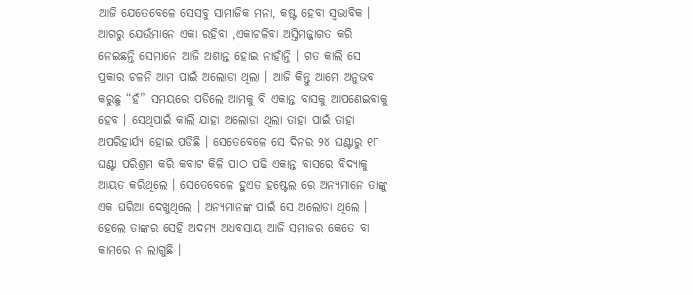ଆଜି ଯେତେବେଳେ ସେସବୁ ସାମାଜିକ ମନା, କଷ୍ଟ ହେବା ସ୍ୱଭାବିକ ।
ଆଗରୁ ଯେଉଁମାନେ ଏକା ରହିବା ,ଏକାଚଳିବା ଅସ୍ତିମଜ୍ଜାଗତ କରି ନେଇଛନ୍ତି ସେମାନେ ଆଜି ଅଶାନ୍ତ ହୋଇ ନାହାଁନ୍ତି । ଗତ କାଲି ସେ ପ୍ରକାର ଚଳନି ଆମ ପାଇଁ ଅଲୋଡା ଥିଲା । ଆଜି କିନ୍ତୁ ଆମେ ଅନୁଭବ କରୁଛୁ “ହଁ” ସମୟରେ ପଡିଲେ ଆମକୁ ବି ଏକାନ୍ତ ବାସକୁ ଆପଣେଇବାକୁ ହେବ । ସେଥିପାଇଁ କାଲି ଯାହା ଅଲୋଡା ଥିଲା ତାହା ପାଇଁ ତାହା ଅପରିହାର୍ଯ୍ୟ ହୋଇ ପଡିଛି । ସେତେବେଳେ ସେ ଦିନର ୨୪ ଘଣ୍ଟାରୁ ୧୮ ଘଣ୍ଟା ପରିଶ୍ରମ କରି କବାଟ କିଳି ପାଠ ପଢି ଏକାନ୍ତ ବାସରେ ବିଦ୍ୟାକୁ ଆୟତ କରିଥିଲେ । ସେତେବେଳେ ହୁଏତ ହଷ୍ଟେଲ ରେ ଅନ୍ୟମାନେ ତାଙ୍କୁ ଏକ ଘରିଆ ଦେଖୁଥିଲେ । ଅନ୍ୟମାନଙ୍କ ପାଇଁ ସେ ଅଲୋଡା ଥିଲେ । ହେଲେ ତାଙ୍କର ସେହି ଅଦମ୍ୟ ଅଧବସାୟ ଆଜି ସମାଜର କେତେ ବା କାମରେ ନ ଲାଗୁଛି ।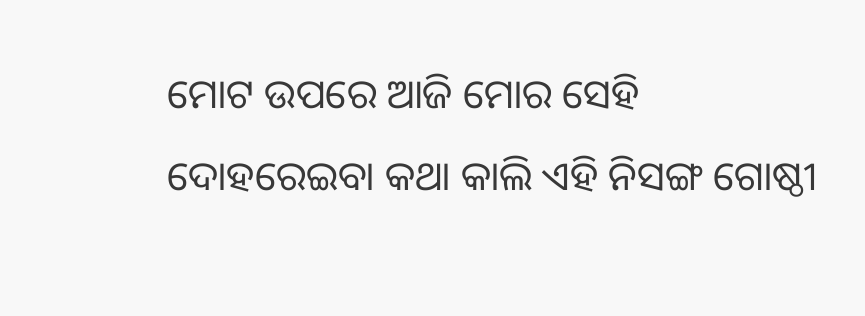ମୋଟ ଉପରେ ଆଜି ମୋର ସେହି ଦୋହରେଇବା କଥା କାଲି ଏହି ନିସଙ୍ଗ ଗୋଷ୍ଠୀ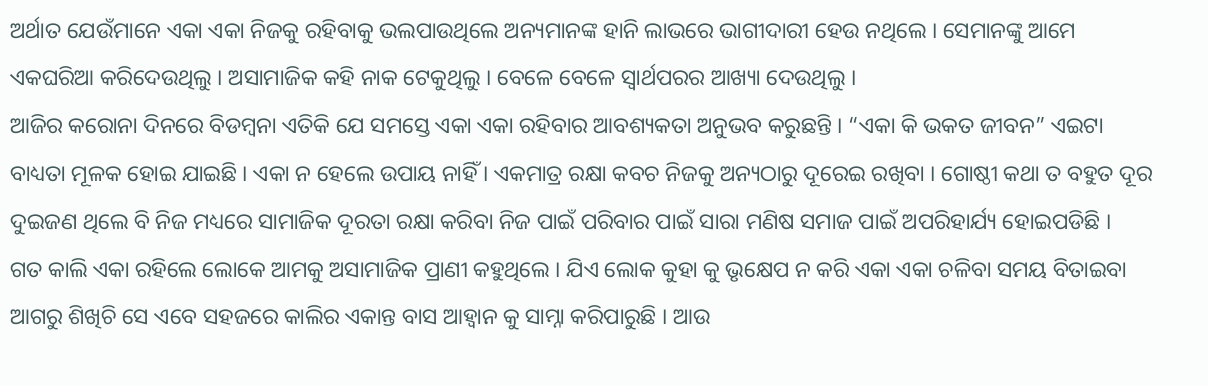ଅର୍ଥାତ ଯେଉଁମାନେ ଏକା ଏକା ନିଜକୁ ରହିବାକୁ ଭଲପାଉଥିଲେ ଅନ୍ୟମାନଙ୍କ ହାନି ଲାଭରେ ଭାଗୀଦାରୀ ହେଉ ନଥିଲେ । ସେମାନଙ୍କୁ ଆମେ ଏକଘରିଆ କରିଦେଉଥିଲୁ । ଅସାମାଜିକ କହି ନାକ ଟେକୁଥିଲୁ । ବେଳେ ବେଳେ ସ୍ୱାର୍ଥପରର ଆଖ୍ୟା ଦେଉଥିଲୁ ।
ଆଜିର କରୋନା ଦିନରେ ବିଡମ୍ବନା ଏତିକି ଯେ ସମସ୍ତେ ଏକା ଏକା ରହିବାର ଆବଶ୍ୟକତା ଅନୁଭବ କରୁଛନ୍ତି । “ଏକା କି ଭକତ ଜୀବନ” ଏଇଟା ବାଧ୍ୟତା ମୂଳକ ହୋଇ ଯାଇଛି । ଏକା ନ ହେଲେ ଉପାୟ ନାହିଁ । ଏକମାତ୍ର ରକ୍ଷା କବଚ ନିଜକୁ ଅନ୍ୟଠାରୁ ଦୂରେଇ ରଖିବା । ଗୋଷ୍ଠୀ କଥା ତ ବହୁତ ଦୂର ଦୁଇଜଣ ଥିଲେ ବି ନିଜ ମଧ୍ୟରେ ସାମାଜିକ ଦୂରତା ରକ୍ଷା କରିବା ନିଜ ପାଇଁ ପରିବାର ପାଇଁ ସାରା ମଣିଷ ସମାଜ ପାଇଁ ଅପରିହାର୍ଯ୍ୟ ହୋଇପଡିଛି ।
ଗତ କାଲି ଏକା ରହିଲେ ଲୋକେ ଆମକୁ ଅସାମାଜିକ ପ୍ରାଣୀ କହୁଥିଲେ । ଯିଏ ଲୋକ କୁହା କୁ ଭୃକ୍ଷେପ ନ କରି ଏକା ଏକା ଚଳିବା ସମୟ ବିତାଇବା ଆଗରୁ ଶିଖିଚି ସେ ଏବେ ସହଜରେ କାଲିର ଏକାନ୍ତ ବାସ ଆହ୍ୱାନ କୁ ସାମ୍ନା କରିପାରୁଛି । ଆଉ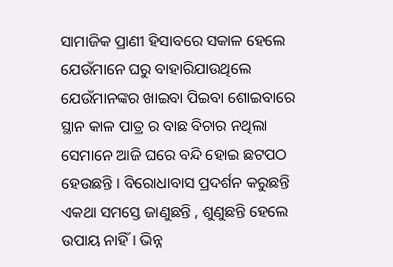ସାମାଜିକ ପ୍ରାଣୀ ହିସାବରେ ସକାଳ ହେଲେ ଯେଉଁମାନେ ଘରୁ ବାହାରିଯାଉଥିଲେ ଯେଉଁମାନଙ୍କର ଖାଇବା ପିଇବା ଶୋଇବାରେ ସ୍ଥାନ କାଳ ପାତ୍ର ର ବାଛ ବିଚାର ନଥିଲା ସେମାନେ ଆଜି ଘରେ ବନ୍ଦି ହୋଇ ଛଟପଠ ହେଉଛନ୍ତି । ବିରୋଧାବାସ ପ୍ରଦର୍ଶନ କରୁଛନ୍ତି ଏକଥା ସମସ୍ତେ ଜାଣୁଛନ୍ତି , ଶୁଣୁଛନ୍ତି ହେଲେ ଉପାୟ ନାହିଁ । ଭିନ୍ନ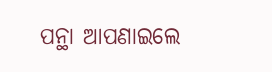ପନ୍ଥା ଆପଣାଇଲେ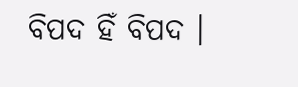ବିପଦ ହିଁ ବିପଦ ।